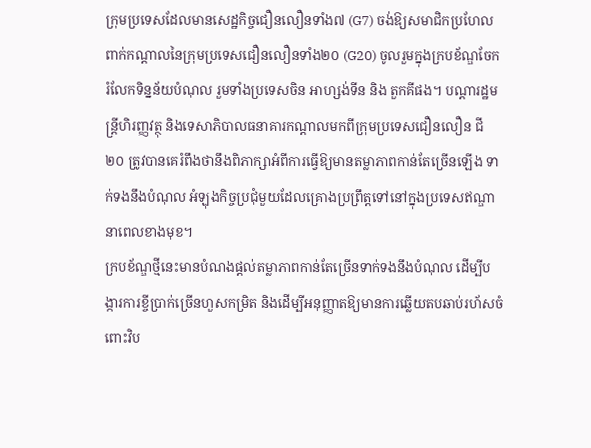ក្រុមប្រទេសដែលមានសេដ្ឋកិច្ចជឿនលឿនទាំង៧ (G7) ចង់ឱ្យសមាជិកប្រហែលពាក់កណ្តាលនៃក្រុមប្រទេសជឿនលឿនទាំង២០ (G20) ចូលរួមក្នុងក្របខ័ណ្ឌចែករំលែកទិន្នន័យបំណុល រួមទាំងប្រទេសចិន អាហ្សង់ទីន និង តួកគីផង។ បណ្ដារដ្ឋមន្ត្រីហិរញ្ញវត្ថុ និងទេសាភិបាលធនាគារកណ្តាលមកពីក្រុមប្រទេសជឿនលឿន ជី ២០ ត្រូវបានគេរំពឹងថានឹងពិភាក្សាអំពីការធ្វើឱ្យមានតម្លាភាពកាន់តែច្រើនឡើង ទាក់ទងនឹងបំណុល អំឡុងកិច្ចប្រជុំមួយដែលគ្រោងប្រព្រឹត្តទៅនៅក្នុងប្រទេសឥណ្ឌានាពេលខាងមុខ។
ក្របខ័ណ្ឌថ្មីនេះមានបំណងផ្តល់តម្លាភាពកាន់តែច្រើនទាក់ទងនឹងបំណុល ដើម្បីបង្ការការខ្ចីប្រាក់ច្រើនហួសកម្រិត និងដើម្បីអនុញ្ញាតឱ្យមានការឆ្លើយតបឆាប់រហ័សចំពោះវិប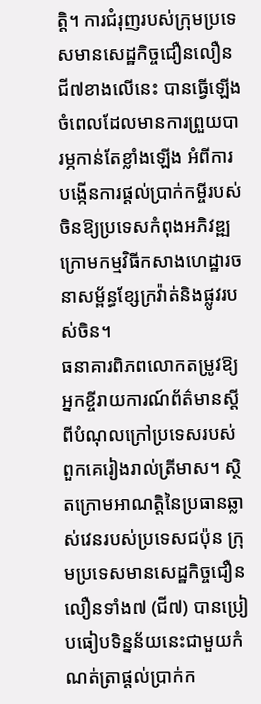ត្តិ។ ការជំរុញរបស់ក្រុមប្រទេសមានសេដ្ឋកិច្ចជឿនលឿនជី៧ខាងលើនេះ បានធ្វើឡើងចំពេលដែលមានការព្រួយបារម្ភកាន់តែខ្លាំងឡើង អំពីការបង្កើនការផ្តល់ប្រាក់កម្ចីរបស់ចិនឱ្យប្រទេសកំពុងអភិវឌ្ឍ ក្រោមកម្មវិធីកសាងហេដ្ឋារចនាសម្ព័ន្ធខ្សែក្រវ៉ាត់និងផ្លូវរបស់ចិន។
ធនាគារពិភពលោកតម្រូវឱ្យអ្នកខ្ចីរាយការណ៍ព័ត៌មានស្ដីពីបំណុលក្រៅប្រទេសរបស់ពួកគេរៀងរាល់ត្រីមាស។ ស្ថិតក្រោមអាណត្តិនៃប្រធានឆ្លាស់វេនរបស់ប្រទេសជប៉ុន ក្រុមប្រទេសមានសេដ្ឋកិច្ចជឿនលឿនទាំង៧ (ជី៧) បានប្រៀបធៀបទិន្នន័យនេះជាមួយកំណត់ត្រាផ្តល់ប្រាក់ក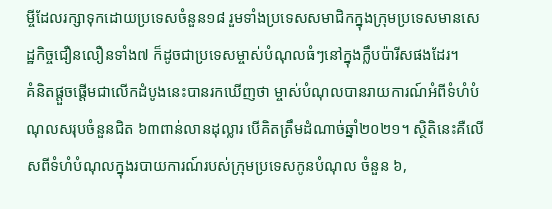ម្ចីដែលរក្សាទុកដោយប្រទេសចំនួន១៨ រួមទាំងប្រទេសសមាជិកក្នុងក្រុមប្រទេសមានសេដ្ឋកិច្ចជឿនលឿនទាំង៧ ក៏ដូចជាប្រទេសម្ចាស់បំណុលធំៗនៅក្នុងក្លឹបប៉ារីសផងដែរ។
គំនិតផ្តួចផ្តើមជាលើកដំបូងនេះបានរកឃើញថា ម្ចាស់បំណុលបានរាយការណ៍អំពីទំហំបំណុលសរុបចំនួនជិត ៦៣ពាន់លានដុល្លារ បើគិតត្រឹមដំណាច់ឆ្នាំ២០២១។ ស្ថិតិនេះគឺលើសពីទំហំបំណុលក្នុងរបាយការណ៍របស់ក្រុមប្រទេសកូនបំណុល ចំនួន ៦,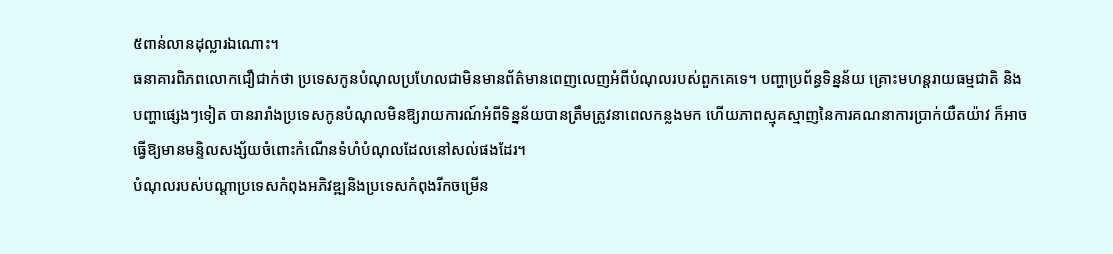៥ពាន់លានដុល្លារឯណោះ។
ធនាគារពិភពលោកជឿជាក់ថា ប្រទេសកូនបំណុលប្រហែលជាមិនមានព័ត៌មានពេញលេញអំពីបំណុលរបស់ពួកគេទេ។ បញ្ហាប្រព័ន្ធទិន្នន័យ គ្រោះមហន្តរាយធម្មជាតិ និងបញ្ហាផ្សេងៗទៀត បានរារាំងប្រទេសកូនបំណុលមិនឱ្យរាយការណ៍អំពីទិន្នន័យបានត្រឹមត្រូវនាពេលកន្លងមក ហើយភាពស្មុគស្មាញនៃការគណនាការប្រាក់យឺតយ៉ាវ ក៏អាចធ្វើឱ្យមានមន្ទិលសង្ស័យចំពោះកំណើនទំហំបំណុលដែលនៅសល់ផងដែរ។
បំណុលរបស់បណ្ដាប្រទេសកំពុងអភិវឌ្ឍនិងប្រទេសកំពុងរីកចម្រើន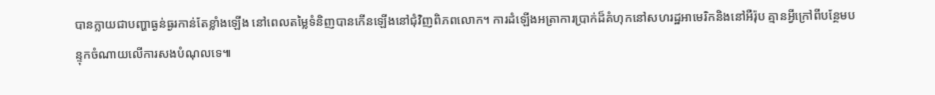បានក្លាយជាបញ្ហាធ្ងន់ធ្ងរកាន់តែខ្លាំងឡើង នៅពេលតម្លៃទំនិញបានកើនឡើងនៅជុំវិញពិភពលោក។ ការដំឡើងអត្រាការប្រាក់ដ៏គំហុកនៅសហរដ្ឋអាមេរិកនិងនៅអឺរ៉ុប គ្មានអ្វីក្រៅពីបន្ថែមបន្ទុកចំណាយលើការសងបំណុលទេ៕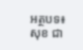អត្ថបទ៖ សុខ ជា